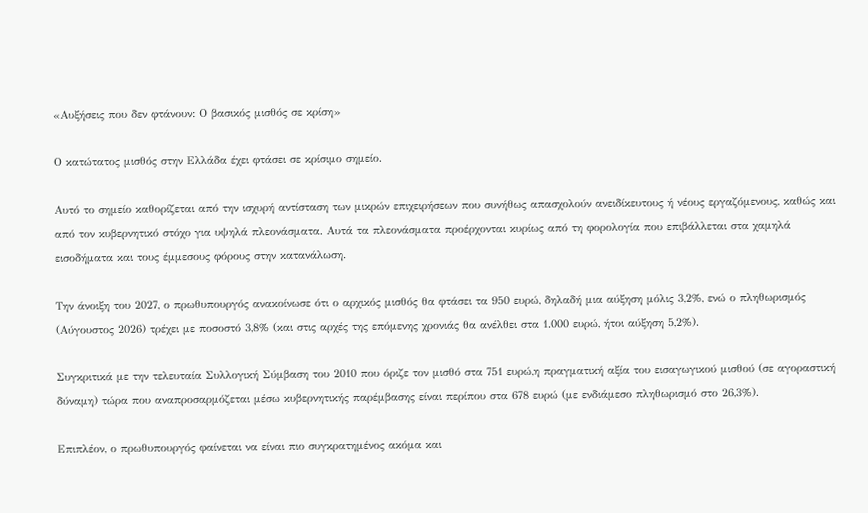«Αυξήσεις που δεν φτάνουν: Ο βασικός μισθός σε κρίση»

Ο κατώτατος μισθός στην Ελλάδα έχει φτάσει σε κρίσιμο σημείο.

Αυτό το σημείο καθορίζεται από την ισχυρή αντίσταση των μικρών επιχειρήσεων που συνήθως απασχολούν ανειδίκευτους ή νέους εργαζόμενους, καθώς και από τον κυβερνητικό στόχο για υψηλά πλεονάσματα. Αυτά τα πλεονάσματα προέρχονται κυρίως από τη φορολογία που επιβάλλεται στα χαμηλά εισοδήματα και τους έμμεσους φόρους στην κατανάλωση.

Την άνοιξη του 2027, ο πρωθυπουργός ανακοίνωσε ότι ο αρχικός μισθός θα φτάσει τα 950 ευρώ, δηλαδή μια αύξηση μόλις 3,2%, ενώ ο πληθωρισμός (Αύγουστος 2026) τρέχει με ποσοστό 3,8% (και στις αρχές της επόμενης χρονιάς θα ανέλθει στα 1.000 ευρώ, ήτοι αύξηση 5,2%).

Συγκριτικά με την τελευταία Συλλογική Σύμβαση του 2010 που όριζε τον μισθό στα 751 ευρώ,η πραγματική αξία του εισαγωγικού μισθού (σε αγοραστική δύναμη) τώρα που αναπροσαρμόζεται μέσω κυβερνητικής παρέμβασης είναι περίπου στα 678 ευρώ (με ενδιάμεσο πληθωρισμό στο 26,3%).

Επιπλέον, ο πρωθυπουργός φαίνεται να είναι πιο συγκρατημένος ακόμα και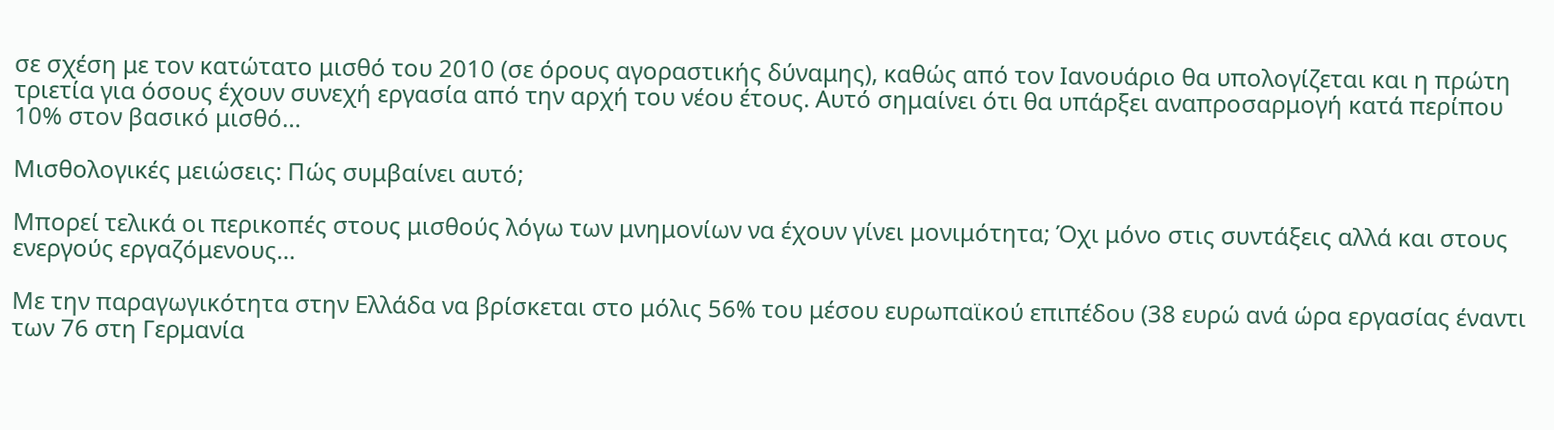σε σχέση με τον κατώτατο μισθό του 2010 (σε όρους αγοραστικής δύναμης), καθώς από τον Ιανουάριο θα υπολογίζεται και η πρώτη τριετία για όσους έχουν συνεχή εργασία από την αρχή του νέου έτους. Αυτό σημαίνει ότι θα υπάρξει αναπροσαρμογή κατά περίπου 10% στον βασικό μισθό…

Μισθολογικές μειώσεις: Πώς συμβαίνει αυτό;

Mπορεί τελικά οι περικοπές στους μισθούς λόγω των μνημονίων να έχουν γίνει μονιμότητα; Όχι μόνο στις συντάξεις αλλά και στους ενεργούς εργαζόμενους…

Με την παραγωγικότητα στην Ελλάδα να βρίσκεται στο μόλις 56% του μέσου ευρωπαϊκού επιπέδου (38 ευρώ ανά ώρα εργασίας έναντι των 76 στη Γερμανία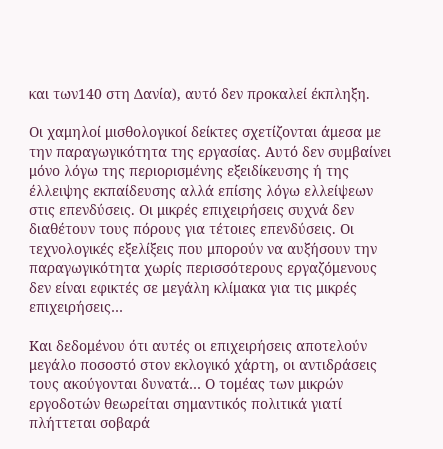και των140 στη Δανία), αυτό δεν προκαλεί έκπληξη.

Οι χαμηλοί μισθολογικοί δείκτες σχετίζονται άμεσα με την παραγωγικότητα της εργασίας. Αυτό δεν συμβαίνει μόνο λόγω της περιορισμένης εξειδίκευσης ή της έλλειψης εκπαίδευσης αλλά επίσης λόγω ελλείψεων στις επενδύσεις. Οι μικρές επιχειρήσεις συχνά δεν διαθέτουν τους πόρους για τέτοιες επενδύσεις. Οι τεχνολογικές εξελίξεις που μπορούν να αυξήσουν την παραγωγικότητα χωρίς περισσότερους εργαζόμενους δεν είναι εφικτές σε μεγάλη κλίμακα για τις μικρές επιχειρήσεις…

Kαι δεδομένου ότι αυτές οι επιχειρήσεις αποτελούν μεγάλο ποσοστό στον εκλογικό χάρτη, οι αντιδράσεις τους ακούγονται δυνατά… Ο τομέας των μικρών εργοδοτών θεωρείται σημαντικός πολιτικά γιατί πλήττεται σοβαρά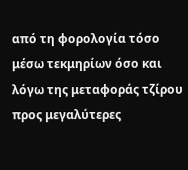από τη φορολογία τόσο μέσω τεκμηρίων όσο και λόγω της μεταφοράς τζίρου προς μεγαλύτερες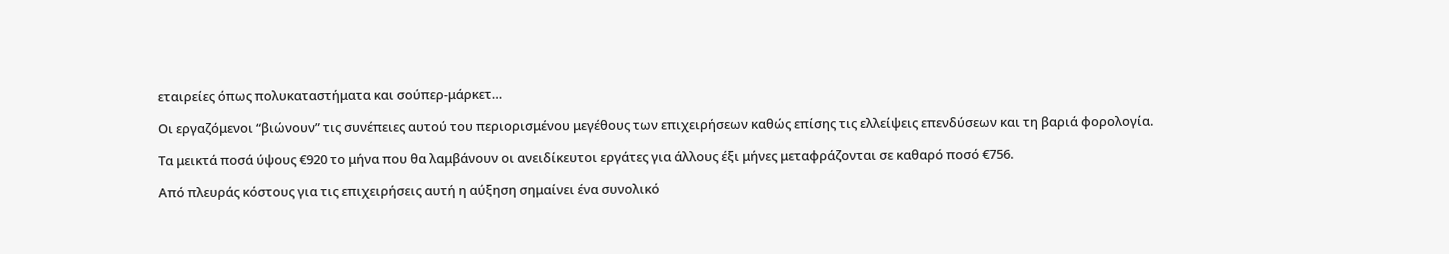εταιρείες όπως πολυκαταστήματα και σούπερ-μάρκετ…

Οι εργαζόμενοι “βιώνουν” τις συνέπειες αυτού του περιορισμένου μεγέθους των επιχειρήσεων καθώς επίσης τις ελλείψεις επενδύσεων και τη βαριά φορολογία.

Τα μεικτά ποσά ύψους €920 το μήνα που θα λαμβάνουν οι ανειδίκευτοι εργάτες για άλλους έξι μήνες μεταφράζονται σε καθαρό ποσό €756.

Aπό πλευράς κόστους για τις επιχειρήσεις αυτή η αύξηση σημαίνει ένα συνολικό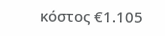κόστος €1.105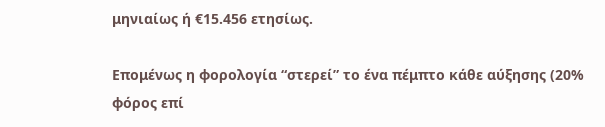μηνιαίως ή €15.456 ετησίως.

Eπομένως η φορολογία “στερεί” το ένα πέμπτο κάθε αύξησης (20% φόρος επί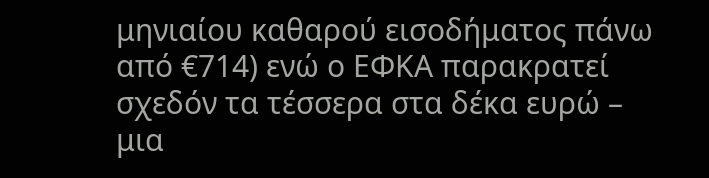μηνιαίου καθαρού εισοδήματος πάνω από €714) ενώ ο ΕΦΚΑ παρακρατεί σχεδόν τα τέσσερα στα δέκα ευρώ – μια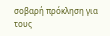σοβαρή πρόκληση για τους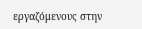εργαζόμενους στην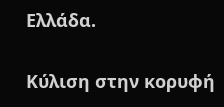Ελλάδα.

Κύλιση στην κορυφή